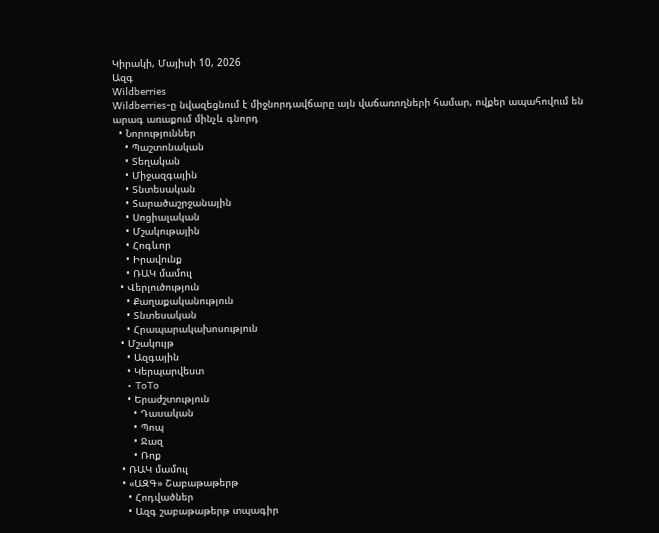Կիրակի, Մայիսի 10, 2026
Ազգ
Wildberries
Wildberries-ը նվազեցնում է միջնորդավճարը այն վաճառողների համար, ովքեր ապահովում են արագ առաքում մինչև գնորդ
  • Նորություններ
    • Պաշտոնական
    • Տեղական
    • Միջազգային
    • Տնտեսական
    • Տարածաշրջանային
    • Սոցիալական
    • Մշակութային
    • Հոգևոր
    • Իրավունք
    • ՌԱԿ մամուլ
  • Վերլուծություն
    • Քաղաքականություն
    • Տնտեսական
    • Հրապարակախոսություն
  • Մշակույթ
    • Ազգային
    • Կերպարվեստ
    • ToTo
    • Երաժշտություն
      • Դասական
      • Պոպ
      • Ջազ
      • Ռոք
  • ՌԱԿ մամուլ
  • «ԱԶԳ» Շաբաթաթերթ
    • Հոդվածներ
    • Ազգ շաբաթաթերթ տպագիր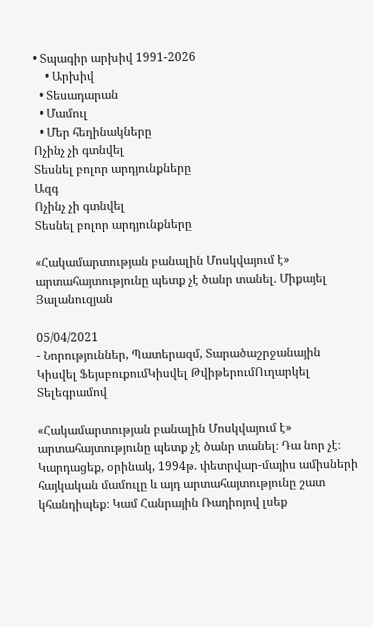• Տպագիր արխիվ 1991-2026
    • Արխիվ
  • Տեսադարան
  • Մամուլ
  • Մեր հեղինակները
Ոչինչ չի գտնվել
Տեսնել բոլոր արդյունքները
Ազգ
Ոչինչ չի գտնվել
Տեսնել բոլոր արդյունքները

«Հակամարտության բանալին Մոսկվայում է» արտահայտությունը պետք չէ ծանր տանել. Միքայել Յալանուզյան

05/04/2021
- Նորություններ, Պատերազմ, Տարածաշրջանային
Կիսվել ՖեյսբուքումԿիսվել ԹվիթերումՈւղարկել Տելեգրամով

«Հակամարտության բանալին Մոսկվայում է» արտահայտությունը պետք չէ ծանր տանել։ Դա նոր չէ։ Կարդացեք, օրինակ, 1994թ. փետրվար-մայիս ամիսների հայկական մամուլը և այդ արտահայտությունը շատ կհանդիպեք։ Կամ Հանրային Ռադիոյով լսեք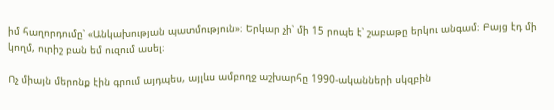իմ հաղորդումը՝ «Անկախության պատմություն»։ Երկար չի՝ մի 15 րոպե է՝ շաբաթը երկու անգամ։ Բայց էդ մի կողմ, ուրիշ բան եմ ուզում ասել։

Ոչ միայն մերոնք էին գրում այդպես, այլևս ամբողջ աշխարհը 1990-ականների սկզբին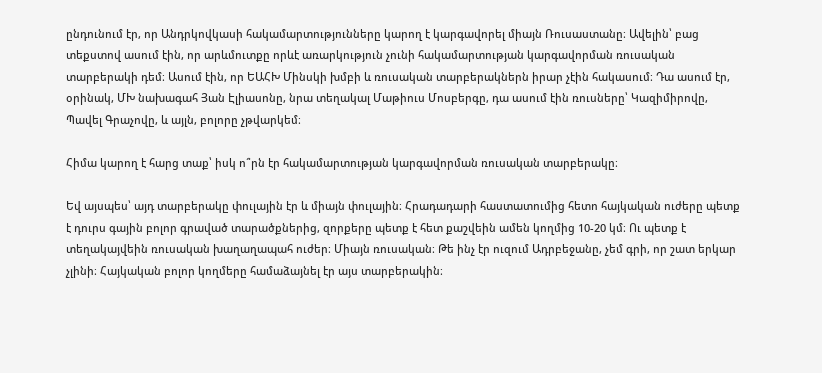ընդունում էր, որ Անդրկովկասի հակամարտությունները կարող է կարգավորել միայն Ռուսաստանը։ Ավելին՝ բաց տեքստով ասում էին, որ արևմուտքը որևէ առարկություն չունի հակամարտության կարգավորման ռուսական տարբերակի դեմ։ Ասում էին, որ ԵԱՀԽ Մինսկի խմբի և ռուսական տարբերակներն իրար չէին հակասում։ Դա ասում էր, օրինակ, ՄԽ նախագահ Յան Էլիասոնը, նրա տեղակալ Մաթիուս Մոսբերգը, դա ասում էին ռուսները՝ Կազիմիրովը, Պավել Գրաչովը, և այլն, բոլորը չթվարկեմ։

Հիմա կարող է հարց տաք՝ իսկ ո՞րն էր հակամարտության կարգավորման ռուսական տարբերակը։

Եվ այսպես՝ այդ տարբերակը փուլային էր և միայն փուլային։ Հրադադարի հաստատումից հետո հայկական ուժերը պետք է դուրս գային բոլոր գրաված տարածքներից, զորքերը պետք է հետ քաշվեին ամեն կողմից 10-20 կմ։ Ու պետք է տեղակայվեին ռուսական խաղաղապահ ուժեր։ Միայն ռուսական։ Թե ինչ էր ուզում Ադրբեջանը, չեմ գրի, որ շատ երկար չլինի։ Հայկական բոլոր կողմերը համաձայնել էր այս տարբերակին։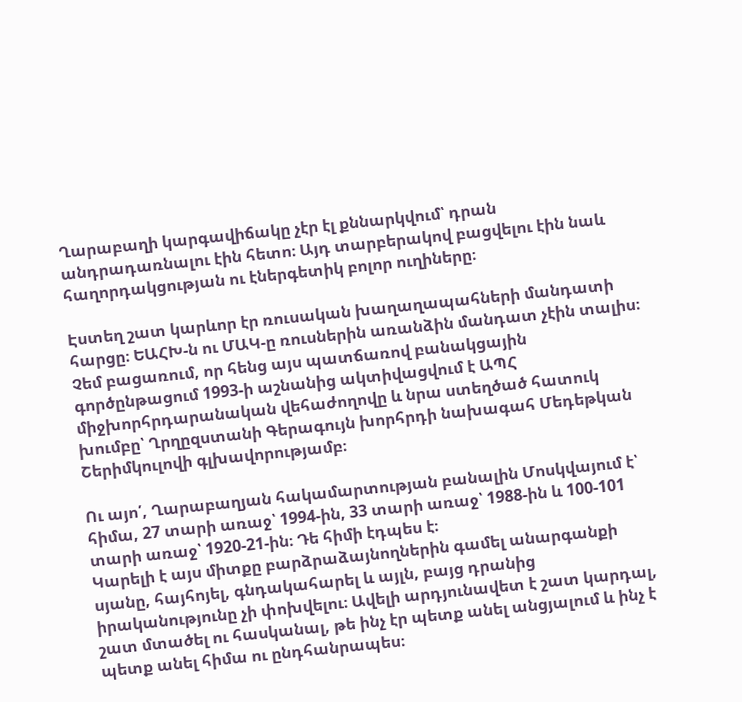Ղարաբաղի կարգավիճակը չէր էլ քննարկվում՝ դրան անդրադառնալու էին հետո։ Այդ տարբերակով բացվելու էին նաև հաղորդակցության ու էներգետիկ բոլոր ուղիները։

Էստեղ շատ կարևոր էր ռուսական խաղաղապահների մանդատի հարցը։ ԵԱՀԽ-ն ու ՄԱԿ-ը ռուսներին առանձին մանդատ չէին տալիս։ Չեմ բացառում, որ հենց այս պատճառով բանակցային գործընթացում 1993-ի աշնանից ակտիվացվում է ԱՊՀ միջխորհրդարանական վեհաժողովը և նրա ստեղծած հատուկ խումբը՝ Ղրղըզստանի Գերագույն խորհրդի նախագահ Մեդեթկան Շերիմկուլովի գլխավորությամբ։

Ու այո՛, Ղարաբաղյան հակամարտության բանալին Մոսկվայում է՝ հիմա, 27 տարի առաջ՝ 1994-ին, 33 տարի առաջ՝ 1988-ին և 100-101 տարի առաջ՝ 1920-21-ին։ Դե հիմի էդպես է։
Կարելի է այս միտքը բարձրաձայնողներին գամել անարգանքի սյանը, հայհոյել, գնդակահարել և այլն, բայց դրանից իրականությունը չի փոխվելու։ Ավելի արդյունավետ է շատ կարդալ, շատ մտածել ու հասկանալ, թե ինչ էր պետք անել անցյալում և ինչ է պետք անել հիմա ու ընդհանրապես։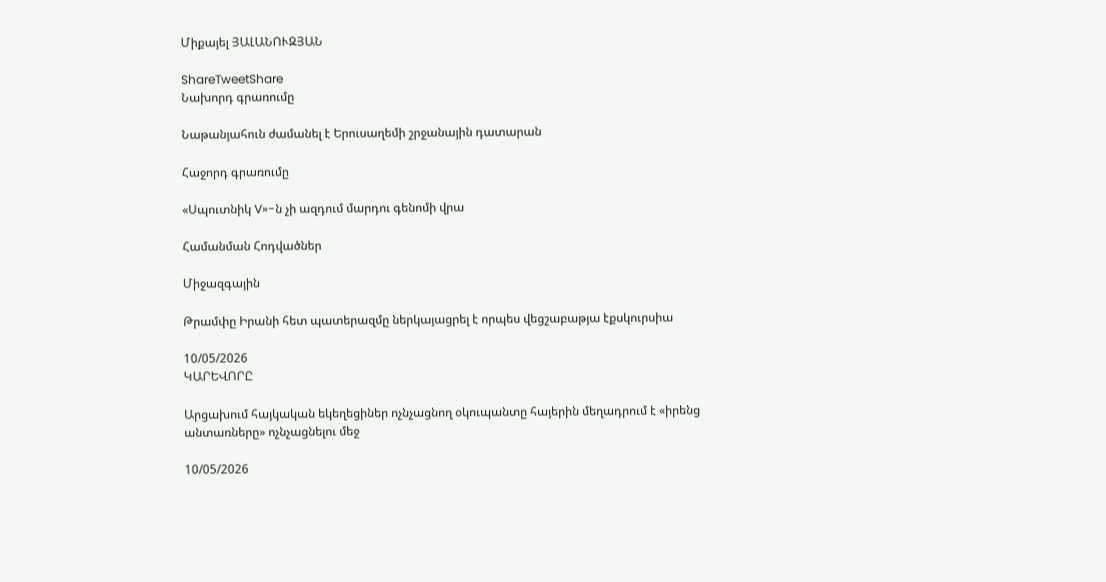Միքայել ՅԱԼԱՆՈՒԶՅԱՆ

ShareTweetShare
Նախորդ գրառումը

Նաթանյահուն ժամանել է Երուսաղեմի շրջանային դատարան

Հաջորդ գրառումը

«Սպուտնիկ V»-ն չի ազդում մարդու գենոմի վրա

Համանման Հոդվածներ

Միջազգային

Թրամփը Իրանի հետ պատերազմը ներկայացրել է որպես վեցշաբաթյա էքսկուրսիա

10/05/2026
ԿԱՐԵՎՈՐԸ

Արցախում հայկական եկեղեցիներ ոչնչացնող օկուպանտը հայերին մեղադրում է «իրենց անտառները» ոչնչացնելու մեջ

10/05/2026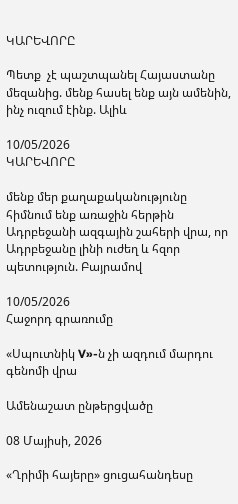ԿԱՐԵՎՈՐԸ

Պետք  չէ պաշտպանել Հայաստանը մեզանից. մենք հասել ենք այն ամենին, ինչ ուզում էինք. Ալիև

10/05/2026
ԿԱՐԵՎՈՐԸ

մենք մեր քաղաքականությունը հիմնում ենք առաջին հերթին Ադրբեջանի ազգային շահերի վրա, որ Ադրբեջանը լինի ուժեղ և հզոր պետություն. Բայրամով

10/05/2026
Հաջորդ գրառումը

«Սպուտնիկ V»-ն չի ազդում մարդու գենոմի վրա

Ամենաշատ ընթերցվածը

08 Մայիսի, 2026

«Ղրիմի հայերը» ցուցահանդեսը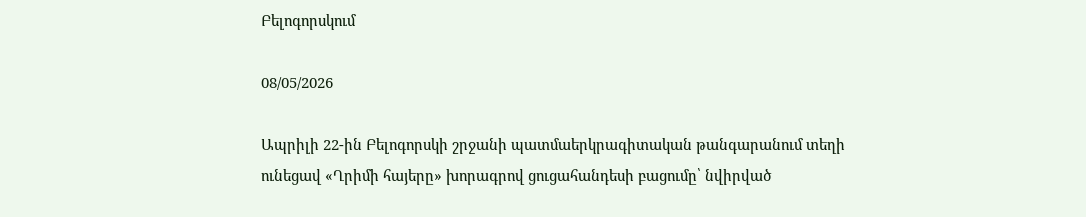Բելոգորսկում

08/05/2026

Ապրիլի 22-ին Բելոգորսկի շրջանի պատմաերկրագիտական թանգարանում տեղի ունեցավ «Ղրիմի հայերը» խորագրով ցուցահանդեսի բացումը՝ նվիրված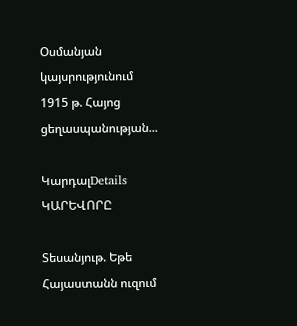Օսմանյան կայսրությունում 1915 թ. Հայոց ցեղասպանության...

ԿարդալDetails
ԿԱՐԵՎՈՐԸ

Տեսանյութ. Եթե Հայաստանն ուզում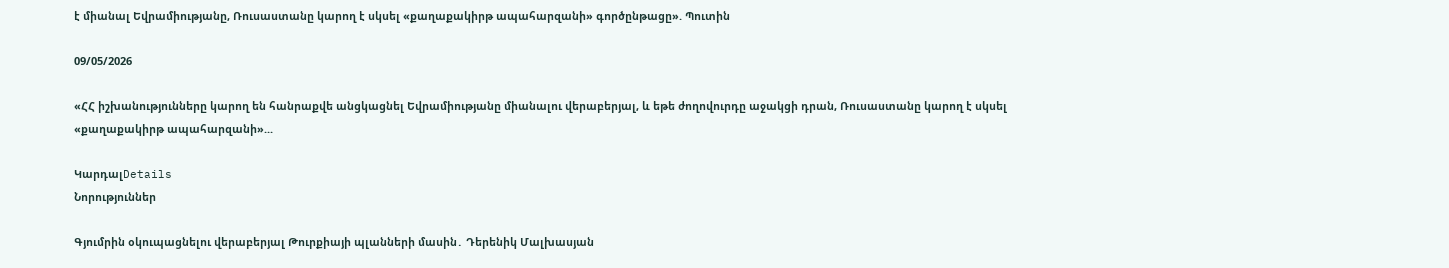է միանալ Եվրամիությանը, Ռուսաստանը կարող է սկսել «քաղաքակիրթ ապահարզանի» գործընթացը». Պուտին

09/05/2026

«ՀՀ իշխանությունները կարող են հանրաքվե անցկացնել Եվրամիությանը միանալու վերաբերյալ, և եթե ժողովուրդը աջակցի դրան, Ռուսաստանը կարող է սկսել «քաղաքակիրթ ապահարզանի»...

ԿարդալDetails
Նորություններ

Գյումրին օկուպացնելու վերաբերյալ Թուրքիայի պլանների մասին․ Դերենիկ Մալխասյան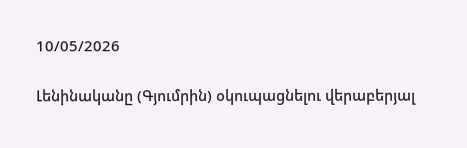10/05/2026

Լենինականը (Գյումրին) օկուպացնելու վերաբերյալ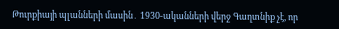Թուրքիայի պլանների մասին․ 1930-ականների վերջ Գաղտնիք չէ, որ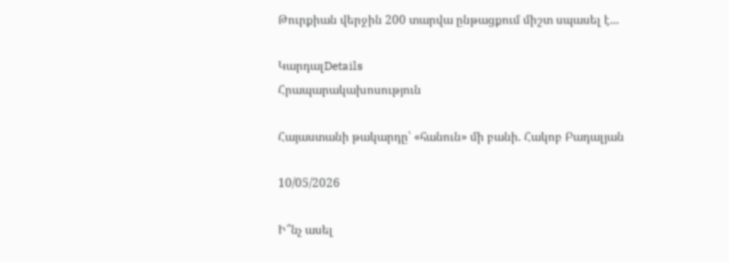Թուրքիան վերջին 200 տարվա ընթացքում միշտ սպասել է...

ԿարդալDetails
Հրապարակախոսություն

Հայաստանի թակարդը՝ «հանուն» մի բանի. Հակոբ Բադալյան

10/05/2026

Ի՞նչ ասել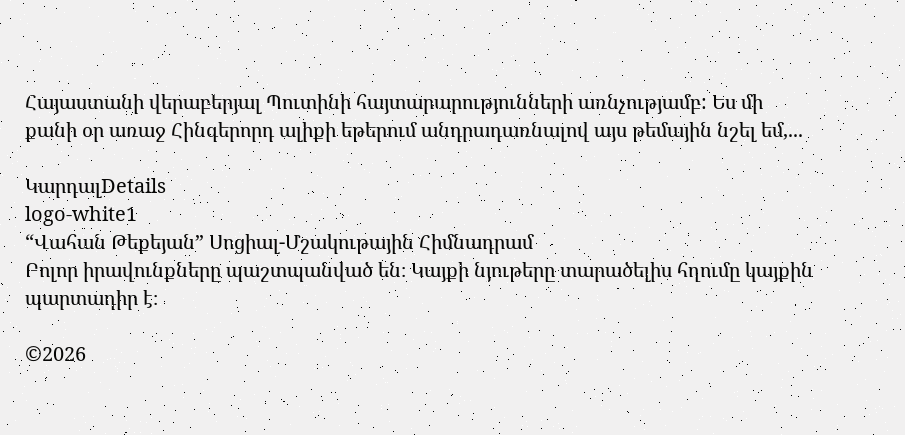Հայաստանի վերաբերյալ Պուտինի հայտարարությունների առնչությամբ: Ես մի քանի օր առաջ Հինգերորդ ալիքի եթերում անդրադառնալով այս թեմային նշել եմ,...

ԿարդալDetails
logo-white1
“Վահան Թեքեյան” Սոցիալ-Մշակութային Հիմնադրամ
Բոլոր իրավունքները պաշտպանված են։ Կայքի նյութերը տարածելիս հղումը կայքին պարտադիր է։

©2026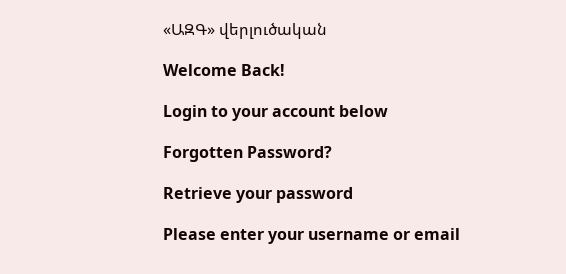«ԱԶԳ» վերլուծական

Welcome Back!

Login to your account below

Forgotten Password?

Retrieve your password

Please enter your username or email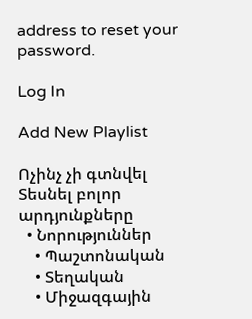address to reset your password.

Log In

Add New Playlist

Ոչինչ չի գտնվել
Տեսնել բոլոր արդյունքները
  • Նորություններ
    • Պաշտոնական
    • Տեղական
    • Միջազգային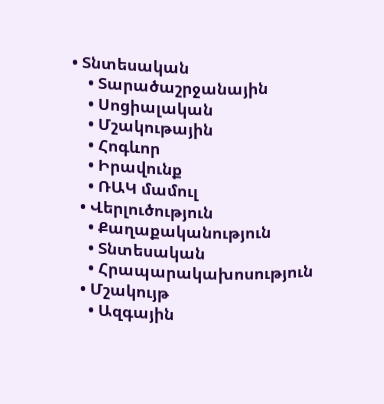• Տնտեսական
    • Տարածաշրջանային
    • Սոցիալական
    • Մշակութային
    • Հոգևոր
    • Իրավունք
    • ՌԱԿ մամուլ
  • Վերլուծություն
    • Քաղաքականություն
    • Տնտեսական
    • Հրապարակախոսություն
  • Մշակույթ
    • Ազգային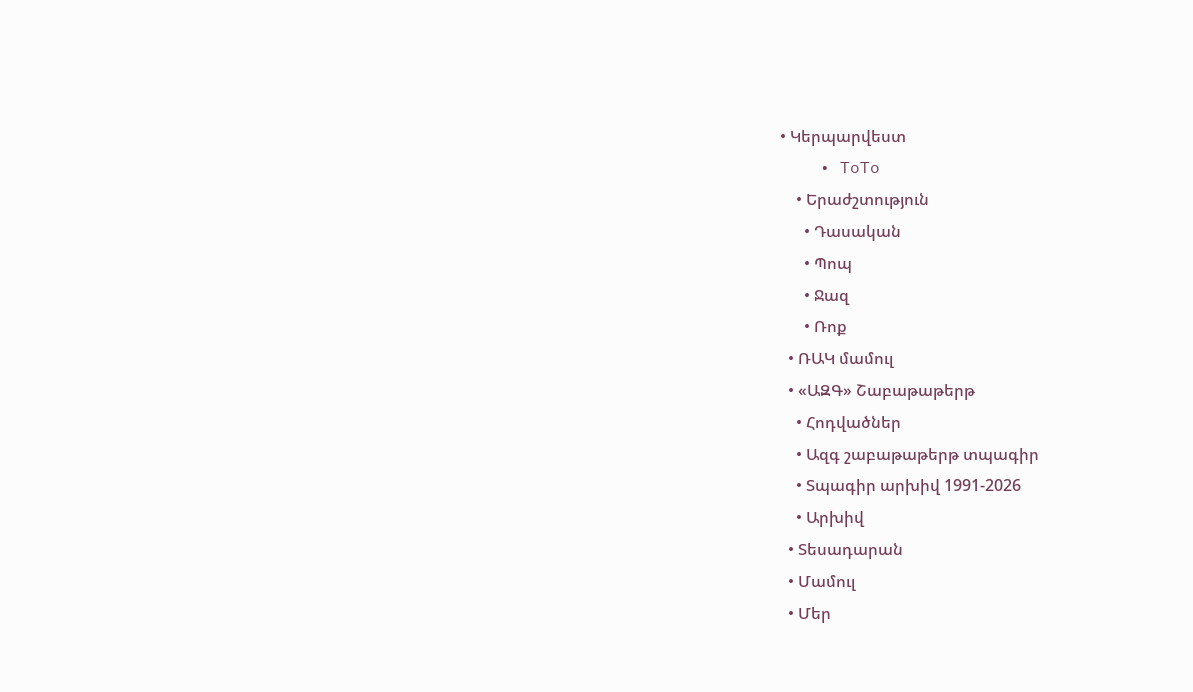• Կերպարվեստ
    • ToTo
    • Երաժշտություն
      • Դասական
      • Պոպ
      • Ջազ
      • Ռոք
  • ՌԱԿ մամուլ
  • «ԱԶԳ» Շաբաթաթերթ
    • Հոդվածներ
    • Ազգ շաբաթաթերթ տպագիր
    • Տպագիր արխիվ 1991-2026
    • Արխիվ
  • Տեսադարան
  • Մամուլ
  • Մեր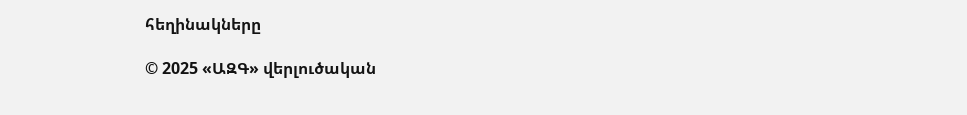հեղինակները

© 2025 «ԱԶԳ» վերլուծական